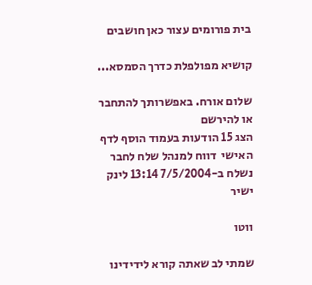בית פורומים עצור כאן חושבים

קושיא מפולפלת כדרך הסמסא...

שלום אורח. באפשרותך להתחבר או להירשם
הצג 15 הודעות בעמוד הוסף לדף האישי  דווח למנהל שלח לחבר
נשלח ב-7/5/2004 13:14 לינק ישיר

ווטו

שמתי לב שאתה קורא לידידינו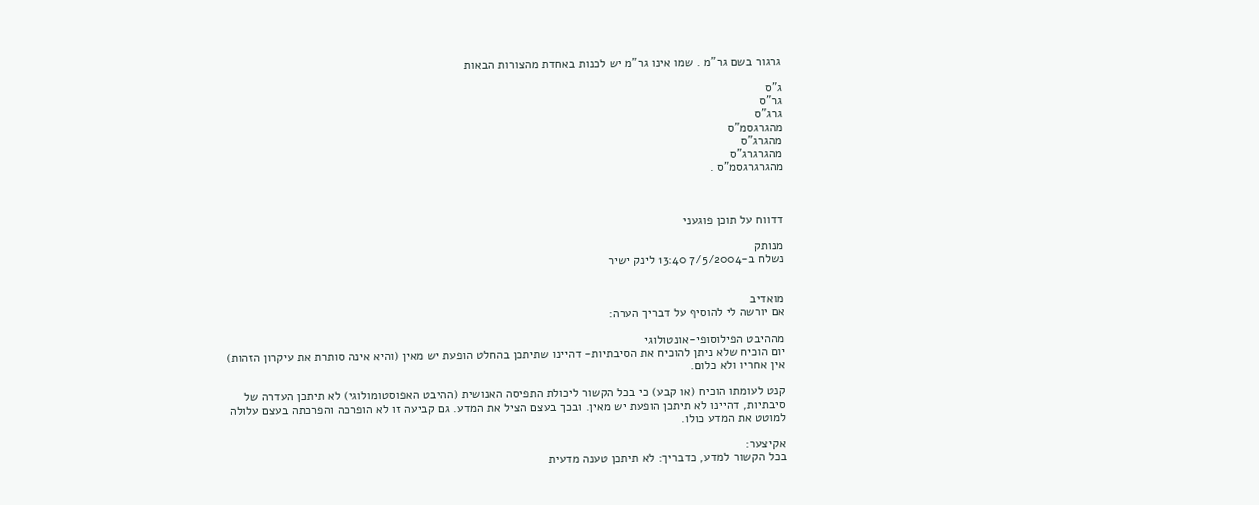גרגור בשם גר"מ . שמו אינו גר"מ יש לכנות באחדת מהצורות הבאות

ג"ס
גר"ס
גרג"ס
מהגרגסמ"ס
מהגרג"ס
מהגרגרג"ס
מהגרגרגסמ"ס .



דדווח על תוכן פוגעני

מנותק
נשלח ב-7/5/2004 13:40 לינק ישיר


מואדיב
אם יורשה לי להוסיף על דבריך הערה:

מההיבט הפילוסופי-אונטולוגי
יום הוכיח שלא ניתן להוכיח את הסיבתיות- דהיינו שתיתכן בהחלט הופעת יש מאין (והיא אינה סותרת את עיקרון הזהות)
אין אחריו ולא כלום.

קנט לעומתו הוכיח (או קבע) כי בכל הקשור ליכולת התפיסה האנושית (ההיבט האפוסטומולוגי) לא תיתכן העדרה של סיבתיות, דהיינו לא תיתכן הופעת יש מאין. ובכך בעצם הציל את המדע. גם קביעה זו לא הופרכה והפרכתה בעצם עלולה למוטט את המדע כולו.

אקיצער:
בכל הקשור למדע, כדבריך: לא תיתכן טענה מדעית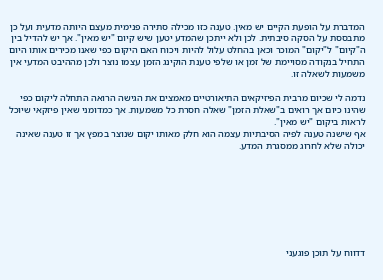המדברת על הופעת הקיים יש מאין. טענה כזו מכילה סתירה פנימית מעצם היותה מדעית ועל כן מתבססת על הסקה סיבתית. לכן ולא ייתכן שהמדע יטען שיש קיום "יש מאין". אך יש להדיל בין ה"קיום" ל"יקום" המוכר וכאן בהחלט עלול להיות ויכוח האם היקום כפי שאנו מכירים אותו היום התחיל בנקודה מסויימת של זמן או שלפי טענת הוקינג הזמן עצמו נוצר ולכן מההיבט המדעי אין משמעות לשאלה זו.

נדמה לי שכיום מרבית הפיזיקאים התיאורטיים מאמצים את הגישה הרואה התחלה ליקום כפי שהינו כיום אך רואים ב"שאלת הזמן" שאלה חסרת כל משמעות. אך כמדומני שאין פיזקאי שיוכל לראות ביקום "יש מאין".
אף שישנה טענה לפיה הסיבתיות עצמה הוא חלק מאותו יקום שנוצר במפץ אך זו טענה שאינה יכולה שלא לחרוג ממסגרת המדע.








דדווח על תוכן פוגעני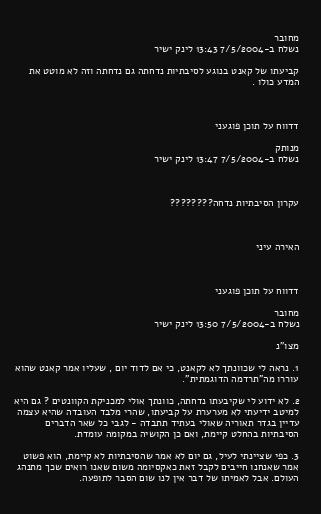מחובר
נשלח ב-7/5/2004 13:43 לינק ישיר

קביעתו של קאנט בנוגע לסיבתיות נדחתה גם נדחתה וזה לא מוטט את המדע כולו .



דדווח על תוכן פוגעני

מנותק
נשלח ב-7/5/2004 13:47 לינק ישיר



עקרון הסיבתיות נדחה????????



האירה עיני



דדווח על תוכן פוגעני

מחובר
נשלח ב-7/5/2004 13:50 לינק ישיר

מצו"נ

1. נראה לי שכוונתך לא לקאנט, כי אם לדוד יום , שעליו אמר קאנט שהוא עוררו מה"תרדמה הדוגמתית".

2. לא ידוע לי שקיבעתו נדחתה, כוונתך אולי למכניקת הקוונטים ? גם היא למיטב ידיעתי לא מערערת על קביעתו, שהרי מלבד העובדה שהיא עצמה עדיין בגדר תאוריה שאולי בעתיד תתבדה - לגבי כל שאר הדברים הסיבתיות בהחלט קיימת, ואם כן הקושיה במקומה עומדת.

3. כפי שציינתי לעיל, גם יום לא אמר שהסיבתיות לא קיימת, הוא פשוט אמר שאנחנו חייבים לקבל זאת כאקסיומה משום שאנו רואים שכך מתנהג העולם. אבל לאמיתו של דבר אין לנו שום הסבר לתופעה.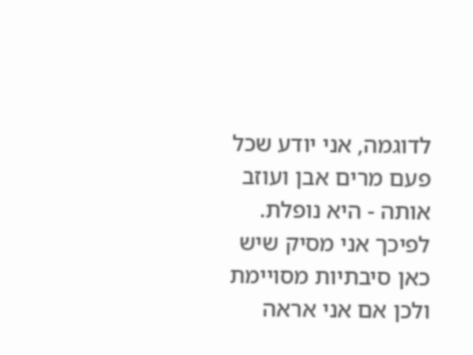לדוגמה, אני יודע שכל פעם מרים אבן ועוזב אותה - היא נופלת. לפיכך אני מסיק שיש כאן סיבתיות מסויימת ולכן אם אני אראה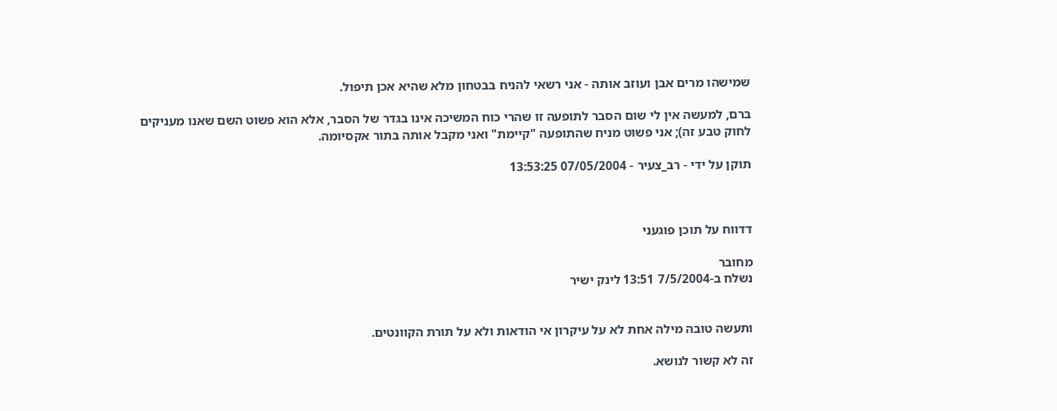שמישהו מרים אבן ועוזב אותה - אני רשאי להניח בבטחון מלא שהיא אכן תיפול.

ברם, למעשה אין לי שום הסבר לתופעה זו שהרי כוח המשיכה אינו בגדר של הסבר, אלא הוא פשוט השם שאנו מעניקים לחוק טבע זה); אני פשוט מניח שהתופעה "קיימת" ואני מקבל אותה בתור אקסיומה.

תוקן על ידי - רב_צעיר - 07/05/2004 13:53:25



דדווח על תוכן פוגעני

מחובר
נשלח ב-7/5/2004 13:51 לינק ישיר


ותעשה טובה מילה אחת לא על עיקרון אי הודאות ולא על תורת הקוונטים.

זה לא קשור לנושא.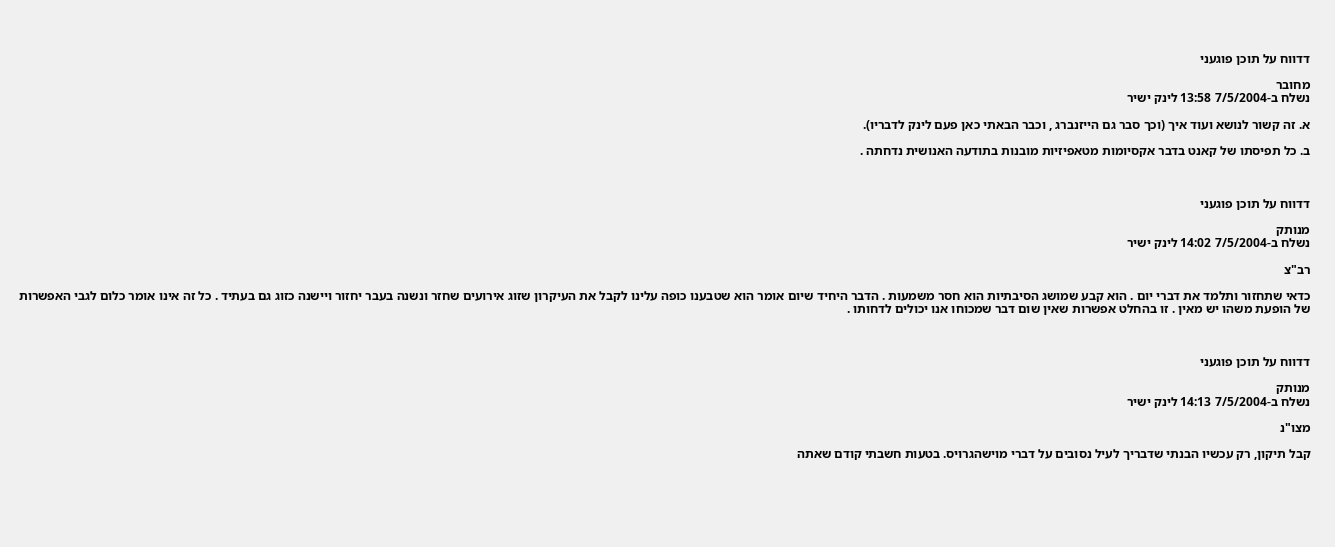דדווח על תוכן פוגעני

מחובר
נשלח ב-7/5/2004 13:58 לינק ישיר

א. זה קשור לנושא ועוד איך (וכך סבר גם הייזנברג , וכבר הבאתי כאן פעם לינק לדבריו).

ב. כל תפיסתו של קאנט בדבר אקסיומות מטאפיזיות מובנות בתודעה האנושית נדחתה .



דדווח על תוכן פוגעני

מנותק
נשלח ב-7/5/2004 14:02 לינק ישיר

רב"צ

כדאי שתחזור ותלמד את דברי יום . הוא קבע שמושג הסיבתיות הוא חסר משמעות . הדבר היחיד שיום אומר הוא שטבענו כופה עלינו לקבל את העיקרון שזוג אירועים שחזר ונשנה בעבר יחזור ויישנה כזוג גם בעתיד . כל זה אינו אומר כלום לגבי האפשרות של הופעת משהו יש מאין . זו בהחלט אפשרות שאין שום דבר שמכוחו אנו יכולים לדחותו .



דדווח על תוכן פוגעני

מנותק
נשלח ב-7/5/2004 14:13 לינק ישיר

מצו"נ

קבל תיקון, רק עכשיו הבנתי שדבריך לעיל נסובים על דברי מוישהגרויס. בטעות חשבתי קודם שאתה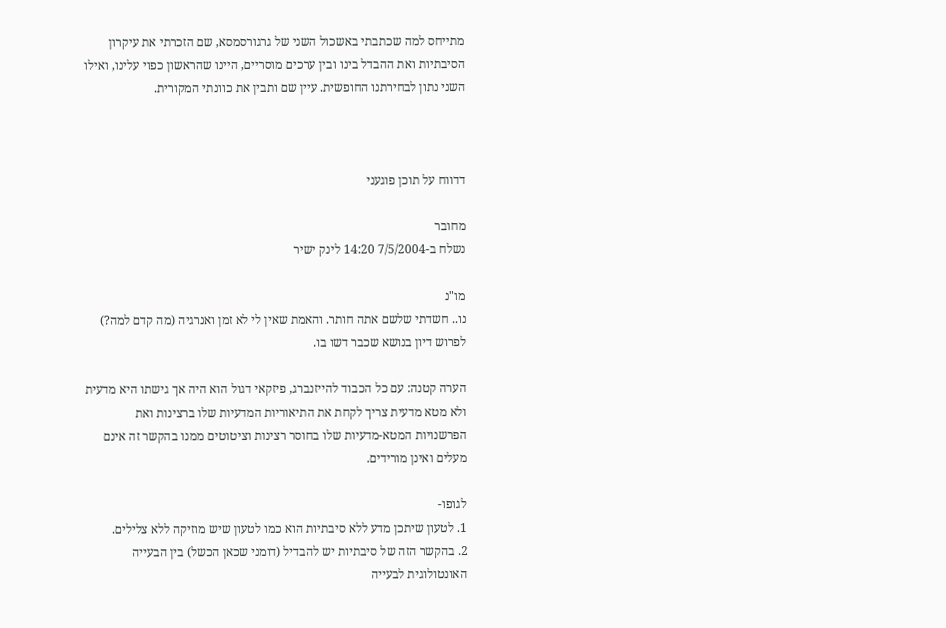מתייחס למה שכתבתי באשכול השני של גרגורסמסא, שם הזכרתי את עיקרון הסיבתיות ואת ההבדל בינו ובין ערכים מוסריים, היינו שהראשון כפוי עלינו, ואילו השני נתון לבחירתנו החופשית. עיין שם ותבין את כוונתי המקורית.



דדווח על תוכן פוגעני

מחובר
נשלח ב-7/5/2004 14:20 לינק ישיר

מו"נ
נו.. חשדתי שלשם אתה חותר. והאמת שאין לי לא זמן ואנרגיה (מה קדם למה?) לפרוש דיון בנושא שכבר דשו בו.

הערה קטנה: עם כל הכבוד להייזנברג, פיזקאי דגול הוא היה אך גישתו היא מדעית ולא מטא מדעית צריך לקחת את התיאוריות המדעיות שלו ברצינות ואת הפרשנויות המטא-מדעיות שלו בחוסר רצינות וציטוטים ממנו בהקשר זה אינם מעלים ואינן מורידים.

לגופו-
1. לטעון שיתכן מדע ללא סיבתיות הוא כמו לטעון שיש מוזיקה ללא צלילים.
2. בהקשר הזה של סיבתיות יש להבדיל (דומני שכאן הכשל) בין הבעייה האונטולוגית לבעייה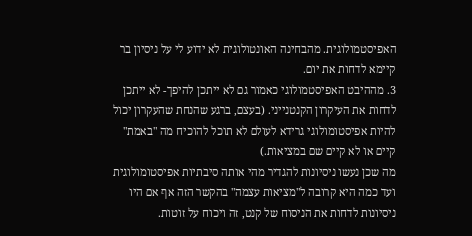האפיסטמולוגית. מהבחינה האונטולוגית לא ידוע לי על ניסיון בר קיימא לדחות את יום.
3. מההיבט האפיסטמולוגי כאמור גם לא ייתכן להיפך- לא ייתכן לדחות את העיקרון הקנטנייני. (בעצם, ברגע שהנחת שהעקרון יכול להיות אפיסטומולוגי גרידא לעולם לא תוכל להוכיח מה "באמת" קיים או לא קיים שם במציאות.)
מה שכן נעשו ניסיונות להגדיר מהי אותה סיבתיות אפיסטומולוגית ועד כמה היא קרובה ל"מציאות עצמה" בהקשר הזה אף אם היו ניסיונות לדחות את הניסוח של קנט, זה ויכוח על זוטות.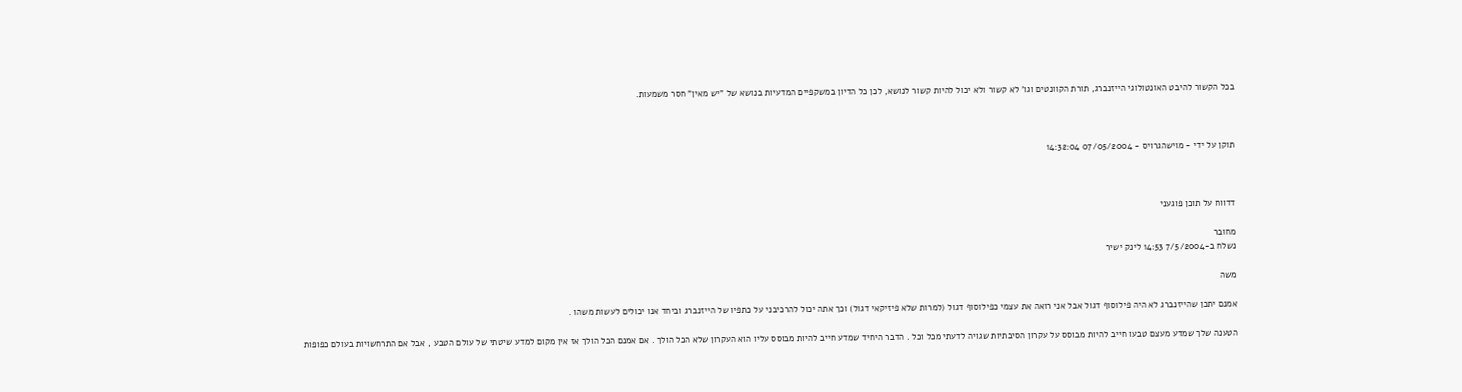בכל הקשור להיבט האונטולוגי הייזנברג, תורת הקוונטים וגו' לא קשור ולא יכול להיות קשור לנושא, לכן כל הדיון במשקפיים המדעיות בנושא של "יש מאין" חסר משמעות.



תוקן על ידי - מוישהגרויס - 07/05/2004 14:32:04



דדווח על תוכן פוגעני

מחובר
נשלח ב-7/5/2004 14:53 לינק ישיר

משה

אמנם יתכן שהייזנברג לא היה פילוסוף דגול אבל אני רואה את עצמי כפילוסוף דגול (למרות שלא פיזיקאי דגול) וכך אתה יכול להרכיבני על כתפיו של הייזנברג וביחד אנו יכולים לעשות משהו .

הטענה שלך שמדע מעצם טבעו חייב להיות מבוסס על עקרון הסיבתיות שגויה לדעתי מכל וכל . הדבר היחיד שמדע חייב להיות מבוסס עליו הוא העקרון שלא הכל הולך . אם אמנם הכל הולך אז אין מקום למדע שיטתי של עולם הטבע , אבל אם התרחשויות בעולם כפופות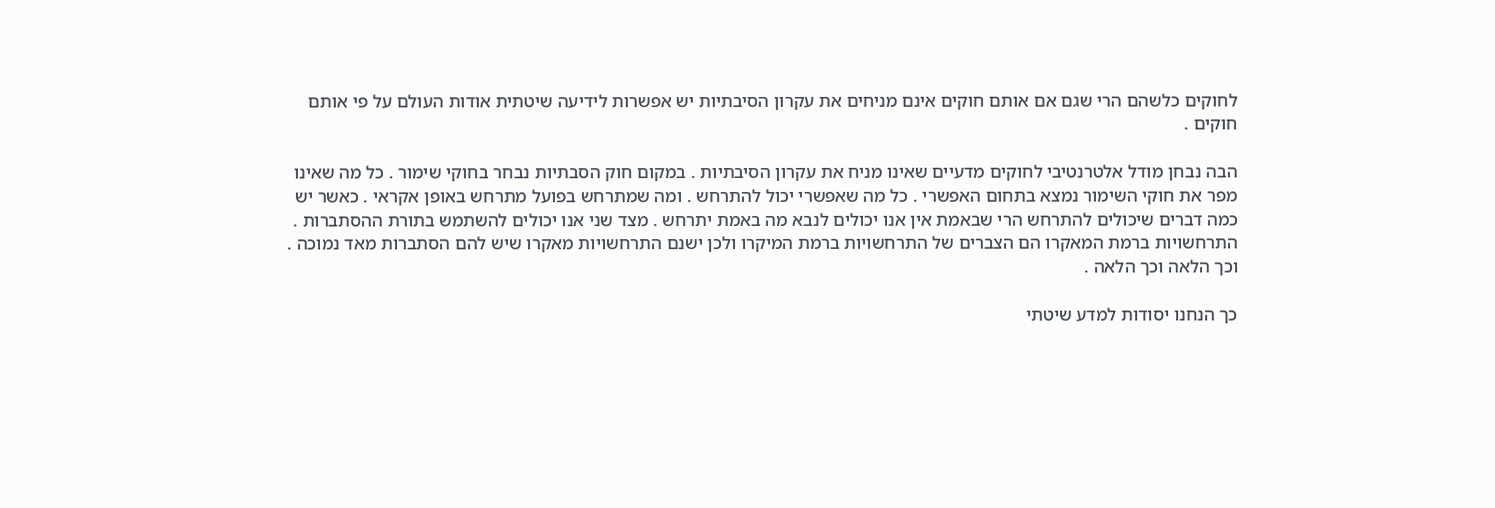לחוקים כלשהם הרי שגם אם אותם חוקים אינם מניחים את עקרון הסיבתיות יש אפשרות לידיעה שיטתית אודות העולם על פי אותם חוקים .

הבה נבחן מודל אלטרנטיבי לחוקים מדעיים שאינו מניח את עקרון הסיבתיות . במקום חוק הסבתיות נבחר בחוקי שימור . כל מה שאינו מפר את חוקי השימור נמצא בתחום האפשרי . כל מה שאפשרי יכול להתרחש . ומה שמתרחש בפועל מתרחש באופן אקראי . כאשר יש כמה דברים שיכולים להתרחש הרי שבאמת אין אנו יכולים לנבא מה באמת יתרחש . מצד שני אנו יכולים להשתמש בתורת ההסתברות . התרחשויות ברמת המאקרו הם הצברים של התרחשויות ברמת המיקרו ולכן ישנם התרחשויות מאקרו שיש להם הסתברות מאד נמוכה . וכך הלאה וכך הלאה .

כך הנחנו יסודות למדע שיטתי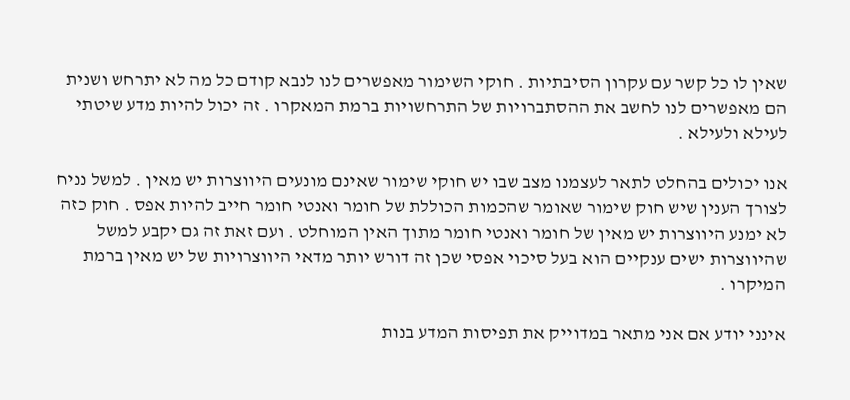שאין לו כל קשר עם עקרון הסיבתיות . חוקי השימור מאפשרים לנו לנבא קודם כל מה לא יתרחש ושנית הם מאפשרים לנו לחשב את ההסתברויות של התרחשויות ברמת המאקרו . זה יכול להיות מדע שיטתי לעילא ולעילא .

אנו יכולים בהחלט לתאר לעצמנו מצב שבו יש חוקי שימור שאינם מונעים היווצרות יש מאין . למשל נניח לצורך הענין שיש חוק שימור שאומר שהכמות הכוללת של חומר ואנטי חומר חייב להיות אפס . חוק כזה לא ימנע היווצרות יש מאין של חומר ואנטי חומר מתוך האין המוחלט . ועם זאת זה גם יקבע למשל שהיווצרות ישים ענקיים הוא בעל סיכוי אפסי שכן זה דורש יותר מדאי היווצרויות של יש מאין ברמת המיקרו .

אינני יודע אם אני מתאר במדוייק את תפיסות המדע בנות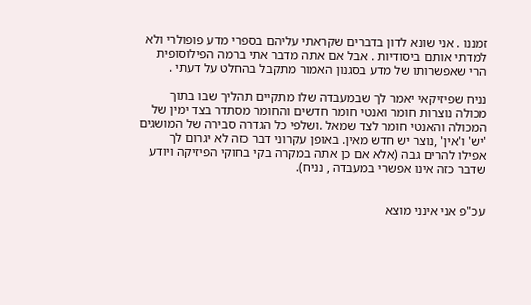זמננו . אני שונא לדון בדברים שקראתי עליהם בספרי מדע פופולרי ולא למדתי אותם ביסודיות . אבל אם אתה מדבר אתי ברמה הפילוסופית הרי שאפשרותו של מדע בסגנון האמור מתקבל בהחלט על דעתי .

נניח שפיזיקאי יאמר לך שבמעבדה שלו מתקיים תהליך שבו בתוך מכולה נוצרות חומר ואנטי חומר חדשים והחומר מסתדר בצד ימין של המכולה והאנטי חומר לצד שמאל .ושלפי כל הגדרה סבירה של המושגים 'יש' ו'אין' ,נוצר יש חדש מאין. באופן עקרוני דבר כזה לא יגרום לך אפילו להרים גבה (אלא אם כן אתה במקרה בקי בחוקי הפיזיקה ויודע שדבר כזה אינו אפשרי במעבדה , נניח).


עכ"פ אני אינני מוצא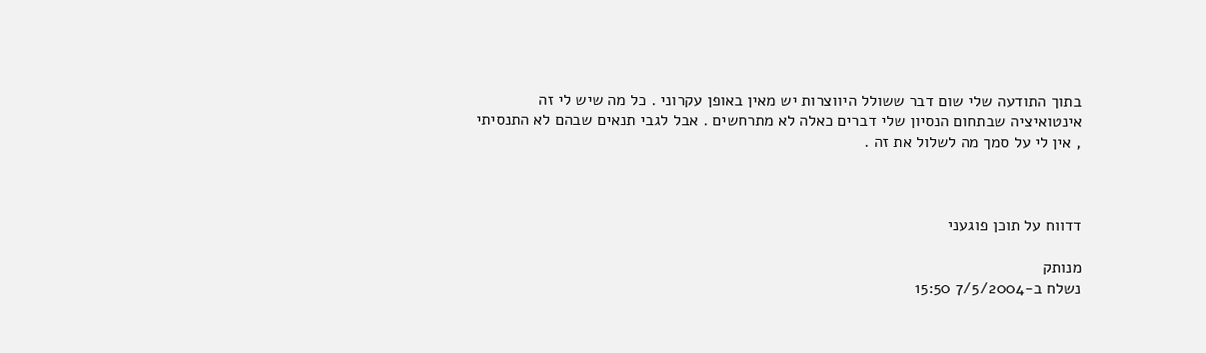בתוך התודעה שלי שום דבר ששולל היווצרות יש מאין באופן עקרוני . כל מה שיש לי זה אינטואיציה שבתחום הנסיון שלי דברים כאלה לא מתרחשים . אבל לגבי תנאים שבהם לא התנסיתי , אין לי על סמך מה לשלול את זה .



דדווח על תוכן פוגעני

מנותק
נשלח ב-7/5/2004 15:50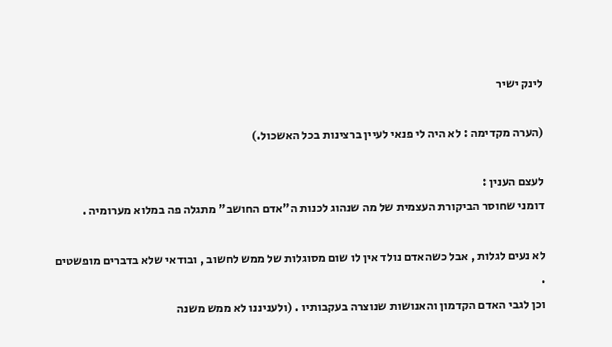לינק ישיר

(הערה מקדימה : לא היה לי פנאי לעיין ברצינות בכל האשכול.)

לעצם הענין :
דומני שחוסר הביקורת העצמית של מה שנהוג לכנות ה"אדם החושב" מתגלה פה במלוא מערומיה .

לא נעים לגלות , אבל כשהאדם נולד אין לו שום מסוגלות של ממש לחשוב , ובודאי שלא בדברים מופשטים .
וכן לגבי האדם הקדמון והאנושות שנוצרה בעקבותיו . (ולעניננו לא ממש משנה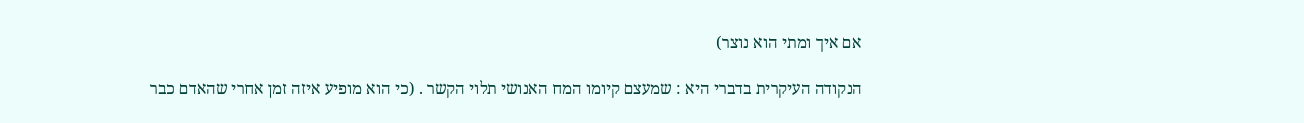אם איך ומתי הוא נוצר)

הנקודה העיקרית בדברי היא : שמעצם קיומו המח האנושי תלוי הקשר . (כי הוא מופיע איזה זמן אחרי שהאדם כבר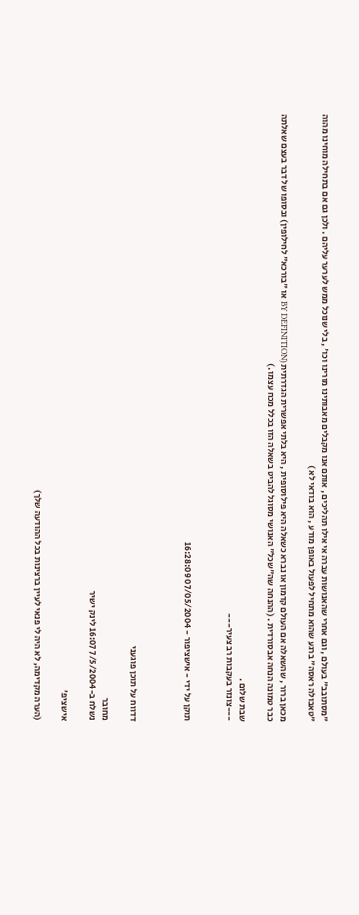"מסתובב" בעולם , וגם אחרי שהאנושות עברה אי אילו תהליכים , אותם אנו מקבלים מאבותינו מורינו וכו' , בלי שנוכל ממש לערער עליהם . ולכן גם אם בתחילה מוחינו מהוה "טאבולה ראסה" ברגע שהוא מתחיל לפעול באופן מודע , הוא בודאי לא )

מכאן ברור , שהשאלה אם העולם קדמון או נברא כשאלה היא פילוסופית , היא בלתי אפשרית הגדרתית (BY DEFINITION או "בורכא" לחילופין) ובסופו של דבר בעצם שאלתה כבר טמונה הנחה אבסורדית . (ההנחה שה"שכל" האנושי מסוגל להביט בשאלה הזו בכלל מכח עצמו .)

שבת שלום .
---צונזר בעקבות רב צעיר---


תוקן על ידי - אישציפור - 07/05/2004 16:28:09



דדווח על תוכן פוגעני

מחובר
נשלח ב-7/5/2004 16:07 לינק ישיר

אישציפ'

(הערה מקדימה, לא היה לי פנאי לעיין ברצינות בכל ההודעה שלך)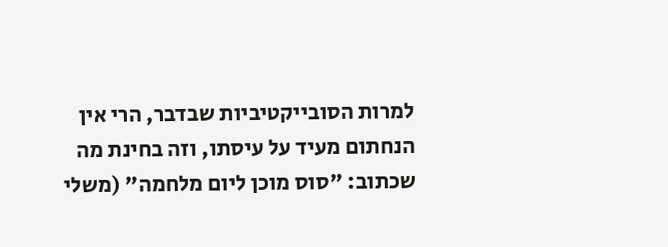למרות הסובייקטיביות שבדבר, הרי אין הנחתום מעיד על עיסתו, וזה בחינת מה שכתוב: "סוס מוכן ליום מלחמה" (משלי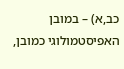כב,א) – במובן האפיסטמולוגי כמובן,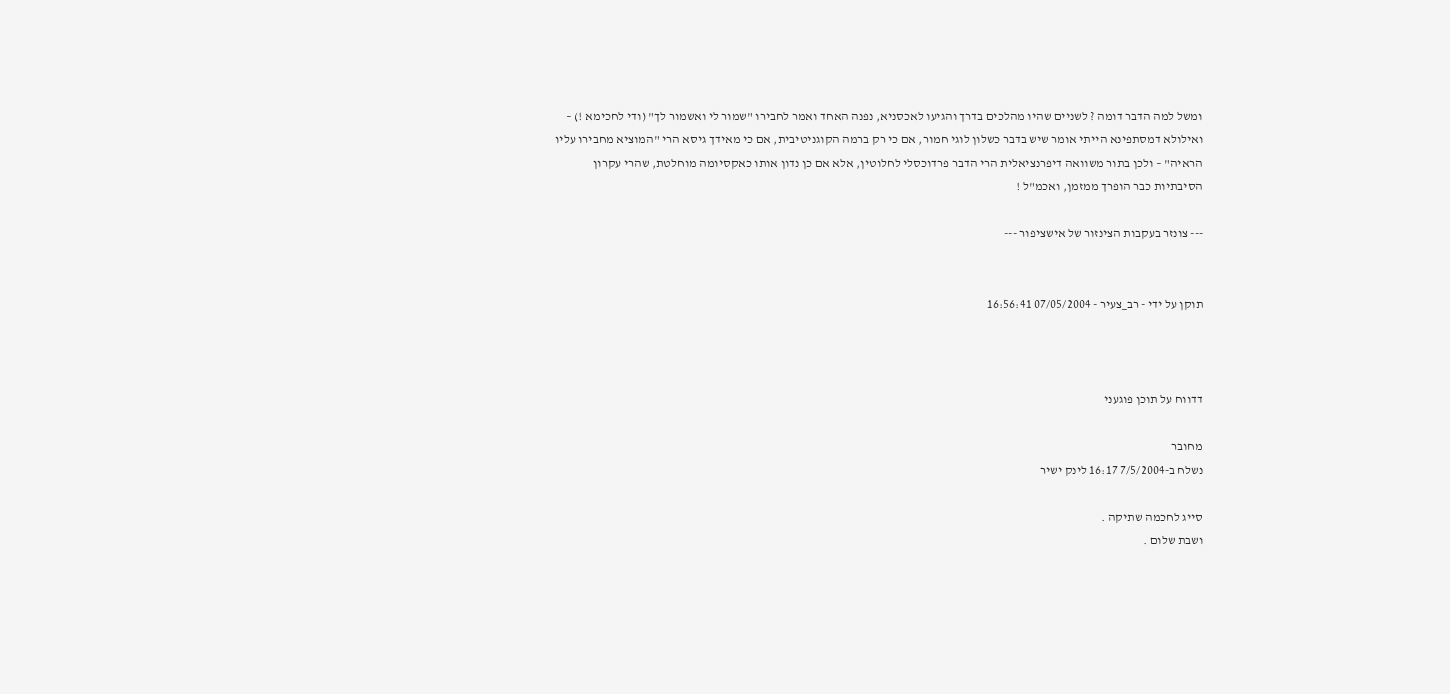ומשל למה הדבר דומה ? לשניים שהיו מהלכים בדרך והגיעו לאכסניא, נפנה האחד ואמר לחבירו "שמור לי ואשמור לך" (ודי לחכימא !) – ואילולא דמסתפינא הייתי אומר שיש בדבר כשלון לוגי חמור, אם כי רק ברמה הקוגניטיבית, אם כי מאידך גיסא הרי "המוציא מחבירו עליו הראיה" – ולכן בתור משוואה דיפרנציאלית הרי הדבר פרדוכסלי לחלוטין, אלא אם כן נדון אותו כאקסיומה מוחלטת, שהרי עקרון הסיבתיות כבר הופרך ממזמן, ואכמ"ל !

--- צונזר בעקבות הצינזור של אישציפור ---


תוקן על ידי - רב_צעיר - 07/05/2004 16:56:41



דדווח על תוכן פוגעני

מחובר
נשלח ב-7/5/2004 16:17 לינק ישיר

סייג לחכמה שתיקה .
ושבת שלום .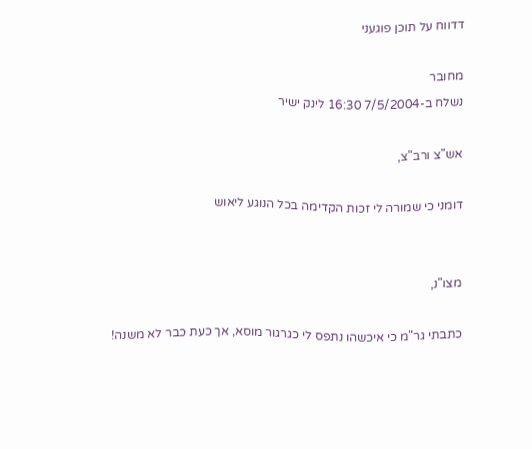דדווח על תוכן פוגעני

מחובר
נשלח ב-7/5/2004 16:30 לינק ישיר

אש"צ ורב"צ,

דומני כי שמורה לי זכות הקדימה בכל הנוגע ליאוש


מצו"נ,

כתבתי גר"מ כי איכשהו נתפס לי כגרגור מוסא, אך כעת כבר לא משנה!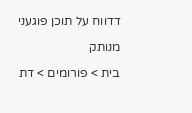דדווח על תוכן פוגעני

מנותק

בית > פורומים > דת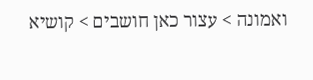ואמונה > עצור כאן חושבים > קושיא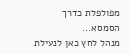מפולפלת כדרך הסמסא...
מנהל לחץ כאן לנעילת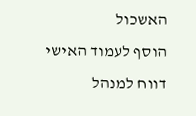האשכול
הוסף לעמוד האישי  דווח למנהל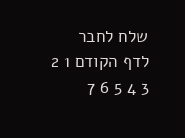שלח לחבר
לדף הקודם 1 2 3 4 5 6 7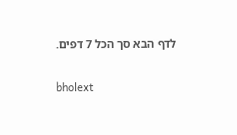לדף הבא סך הכל 7 דפים.

bholext